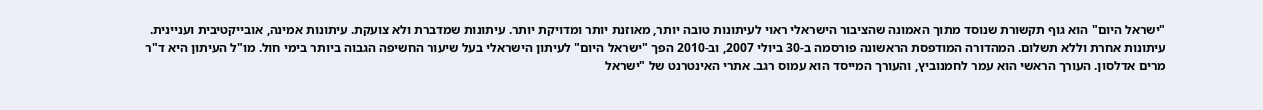"ישראל היום" הוא גוף תקשורת שנוסד מתוך האמונה שהציבור הישראלי ראוי לעיתונות טובה יותר, מאוזנת יותר ומדויקת יותר. עיתונות שמדברת ולא צועקת. עיתונות אמינה, אובייקטיבית ועניינית. עיתונות אחרת וללא תשלום. המהדורה המודפסת הראשונה פורסמה ב-30 ביולי 2007, וב-2010 הפך "ישראל היום" לעיתון הישראלי בעל שיעור החשיפה הגבוה ביותר בימי חול. מו"ל העיתון היא ד"ר מרים אדלסון. העורך הראשי הוא עמר לחמנוביץ, והעורך המייסד הוא עמוס רגב. אתרי האינטרנט של "ישראל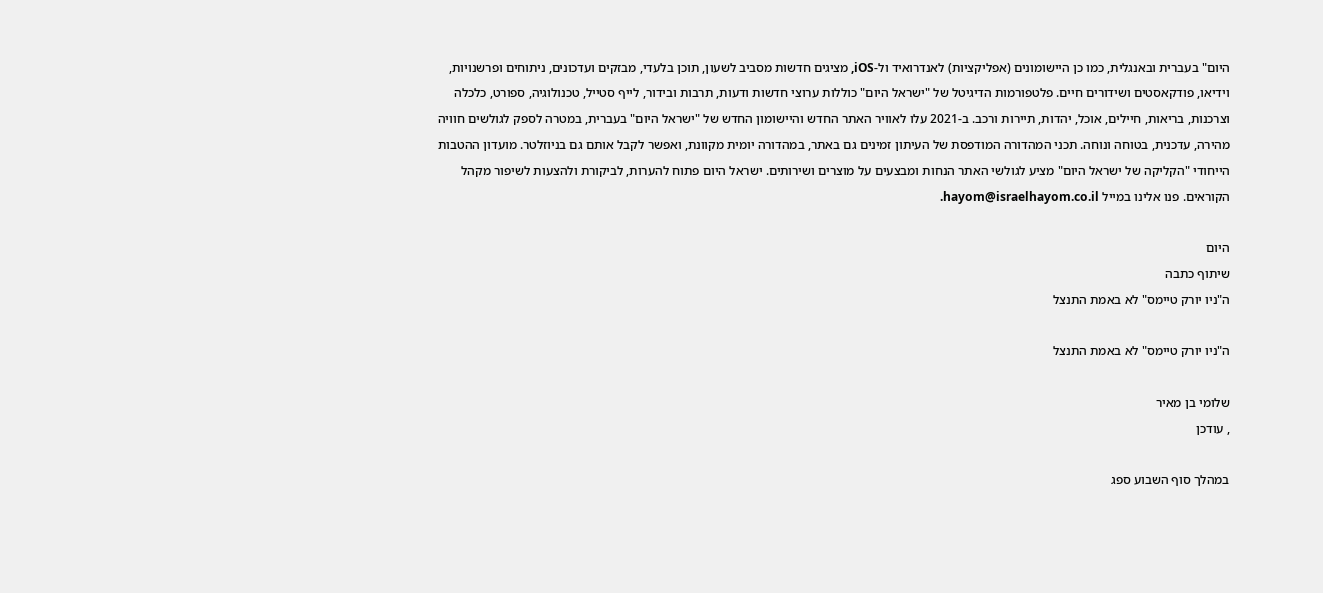היום" בעברית ובאנגלית, כמו כן היישומונים (אפליקציות) לאנדרואיד ול-iOS, מציגים חדשות מסביב לשעון, תוכן בלעדי, מבזקים ועדכונים, ניתוחים ופרשנויות, וידיאו, פודקאסטים ושידורים חיים. פלטפורמות הדיגיטל של "ישראל היום" כוללות ערוצי חדשות ודעות, תרבות ובידור, לייף סטייל, טכנולוגיה, ספורט, כלכלה וצרכנות, בריאות, חיילים, אוכל, יהדות, תיירות ורכב. ב-2021 עלו לאוויר האתר החדש והיישומון החדש של "ישראל היום" בעברית, במטרה לספק לגולשים חוויה מהירה, עדכנית, בטוחה ונוחה. תכני המהדורה המודפסת של העיתון זמינים גם באתר, במהדורה יומית מקוונת, ואפשר לקבל אותם גם בניוזלטר. מועדון ההטבות הייחודי "הקליקה של ישראל היום" מציע לגולשי האתר הנחות ומבצעים על מוצרים ושירותים. ישראל היום פתוח להערות, לביקורת ולהצעות לשיפור מקהל הקוראים. פנו אלינו במייל hayom@israelhayom.co.il.

היום
שיתוף כתבה
ה"ניו יורק טיימס" לא באמת התנצל

ה"ניו יורק טיימס" לא באמת התנצל

שלומי בן מאיר
, עודכן

במהלך סוף השבוע ספג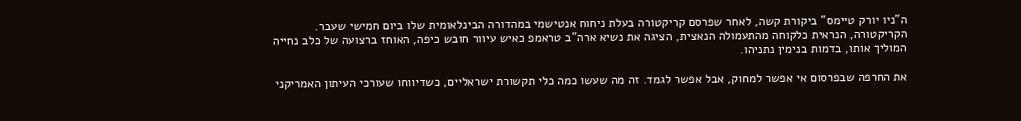ה"ניו יורק טיימס" ביקורת קשה, לאחר שפרסם קריקטורה בעלת ניחוח אנטישמי במהדורה הבינלאומית שלו ביום חמישי שעבר. הקריקטורה, הנראית כלקוחה מהתעמולה הנאצית, הציגה את נשיא ארה"ב טראמפ כאיש עיוור חובש כיפה, האוחז ברצועה של כלב נחייה המוליך אותו, בדמות בנימין נתניהו.

את החרפה שבפרסום אי אפשר למחוק, אבל אפשר לגמד. זה מה שעשו כמה כלי תקשורת ישראליים, כשדיווחו שעורכי העיתון האמריקני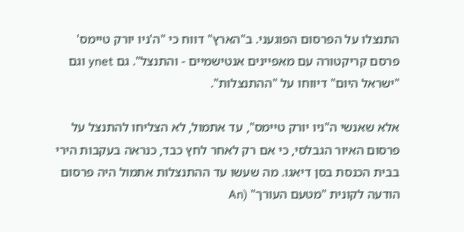התנצלו על הפרסום הפוגעני. ב"הארץ" דווח כי "ה'ניו יורק טיימס' פרסם קריקטורה עם מאפיינים אנטישמיים - והתנצל". גם ynet וגם "ישראל היום" דיווחו על "ההתנצלות".

אלא שאנשי ה"ניו יורק טיימס", עד אתמול, לא הצליחו להתנצל על פרסום האיור הגבלסי, כי אם רק לאחר לחץ כבד, כנראה בעקבות הירי בבית הכנסת בסן דיאגו. מה שעשו עד ההתנצלות אתמול היה פרסום הודעה לקונית "מטעם העורך" (An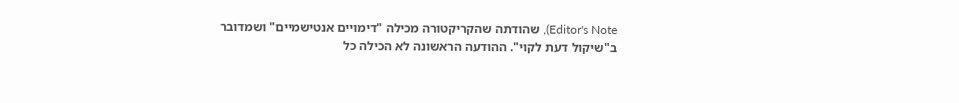Editor's Note), שהודתה שהקריקטורה מכילה "דימויים אנטישמיים" ושמדובר ב"שיקול דעת לקוי". ההודעה הראשונה לא הכילה כל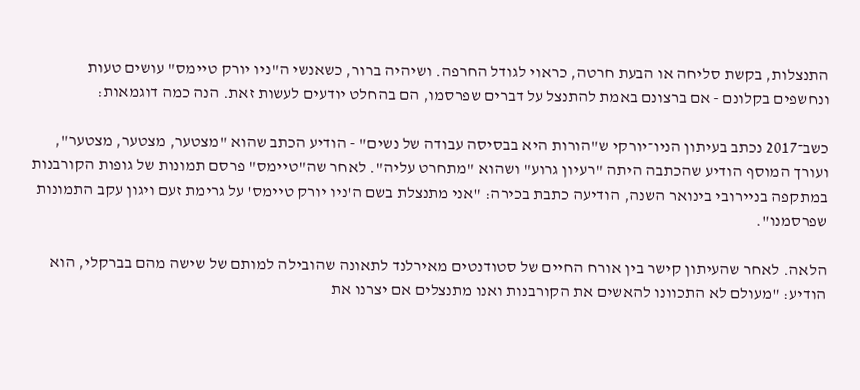התנצלות, בקשת סליחה או הבעת חרטה, כראוי לגודל החרפה. ושיהיה ברור, כשאנשי ה"ניו יורק טיימס" עושים טעות ונחשפים בקלונם - אם ברצונם באמת להתנצל על דברים שפרסמו, הם בהחלט יודעים לעשות זאת. הנה כמה דוגמאות:

כשב־2017 נכתב בעיתון הניו־יורקי ש"הורות היא בבסיסה עבודה של נשים" - הודיע הכתב שהוא "מצטער, מצטער, מצטער", ועורך המוסף הודיע שהכתבה היתה "רעיון גרוע" ושהוא "מתחרט עליה". לאחר שה"טיימס" פרסם תמונות של גופות הקורבנות במתקפה בניירובי בינואר השנה, הודיעה כתבת בכירה: "אני מתנצלת בשם ה'ניו יורק טיימס' על גרימת זעם ויגון עקב התמונות שפרסמנו".

הלאה. לאחר שהעיתון קישר בין אורח החיים של סטודנטים מאירלנד לתאונה שהובילה למותם של שישה מהם בברקלי, הוא הודיע: "מעולם לא התכוונו להאשים את הקורבנות ואנו מתנצלים אם יצרנו את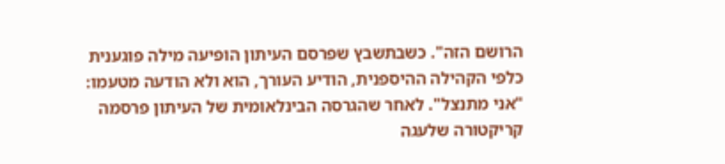הרושם הזה". כשבתשבץ שפרסם העיתון הופיעה מילה פוגענית כלפי הקהילה ההיספנית, הודיע העורך, הוא ולא הודעה מטעמו: "אני מתנצל". לאחר שהגרסה הבינלאומית של העיתון פרסמה קריקטורה שלעגה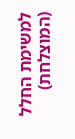למשימת החלל (המוצלחת)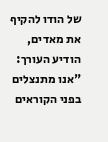של הודו להקיף את מאדים, הודיע העורך: "אנו מתנצלים בפני הקוראים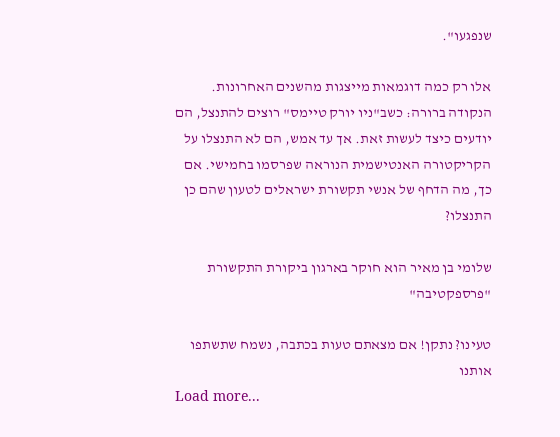שנפגעו".

אלו רק כמה דוגמאות מייצגות מהשנים האחרונות. הנקודה ברורה: כשב"ניו יורק טיימס" רוצים להתנצל, הם יודעים כיצד לעשות זאת. אך עד אמש, הם לא התנצלו על הקריקטורה האנטישמית הנוראה שפרסמו בחמישי. אם כך, מה הדחף של אנשי תקשורת ישראלים לטעון שהם כן התנצלו?

שלומי בן מאיר הוא חוקר בארגון ביקורת התקשורת "פרספקטיבה"

טעינו? נתקן! אם מצאתם טעות בכתבה, נשמח שתשתפו אותנו
Load more...